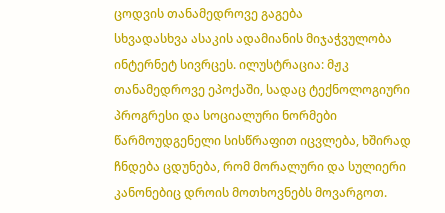ცოდვის თანამედროვე გაგება
სხვადასხვა ასაკის ადამიანის მიჯაჭვულობა ინტერნეტ სივრცეს. ილუსტრაცია: მჟკ
თანამედროვე ეპოქაში, სადაც ტექნოლოგიური პროგრესი და სოციალური ნორმები წარმოუდგენელი სისწრაფით იცვლება, ხშირად ჩნდება ცდუნება, რომ მორალური და სულიერი კანონებიც დროის მოთხოვნებს მოვარგოთ.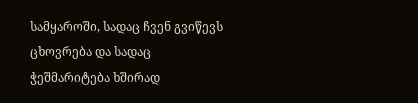სამყაროში, სადაც ჩვენ გვიწევს ცხოვრება და სადაც ჭეშმარიტება ხშირად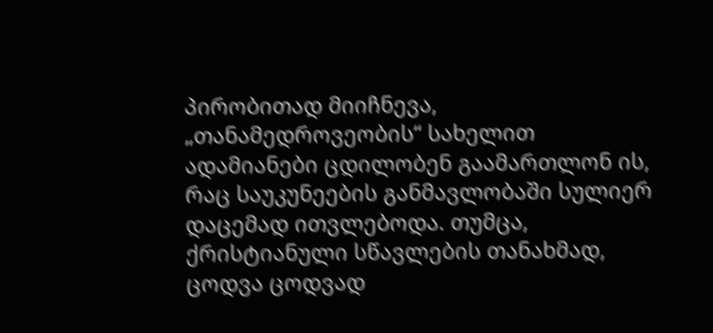პირობითად მიიჩნევა, „თანამედროვეობის“ სახელით ადამიანები ცდილობენ გაამართლონ ის, რაც საუკუნეების განმავლობაში სულიერ დაცემად ითვლებოდა. თუმცა, ქრისტიანული სწავლების თანახმად, ცოდვა ცოდვად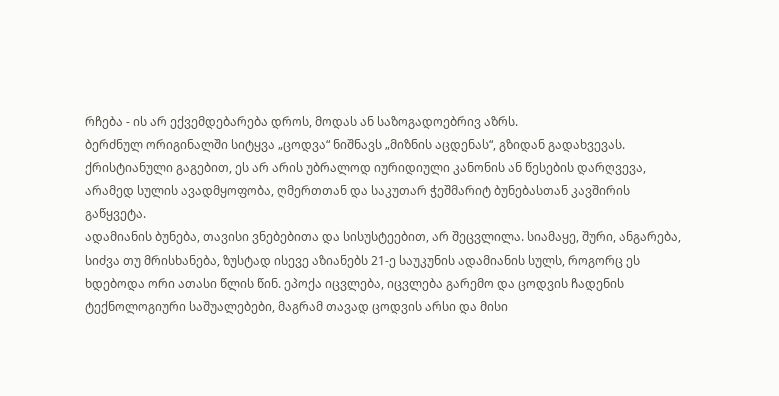რჩება - ის არ ექვემდებარება დროს, მოდას ან საზოგადოებრივ აზრს.
ბერძნულ ორიგინალში სიტყვა „ცოდვა“ ნიშნავს „მიზნის აცდენას“, გზიდან გადახვევას. ქრისტიანული გაგებით, ეს არ არის უბრალოდ იურიდიული კანონის ან წესების დარღვევა, არამედ სულის ავადმყოფობა, ღმერთთან და საკუთარ ჭეშმარიტ ბუნებასთან კავშირის გაწყვეტა.
ადამიანის ბუნება, თავისი ვნებებითა და სისუსტეებით, არ შეცვლილა. სიამაყე, შური, ანგარება, სიძვა თუ მრისხანება, ზუსტად ისევე აზიანებს 21-ე საუკუნის ადამიანის სულს, როგორც ეს ხდებოდა ორი ათასი წლის წინ. ეპოქა იცვლება, იცვლება გარემო და ცოდვის ჩადენის ტექნოლოგიური საშუალებები, მაგრამ თავად ცოდვის არსი და მისი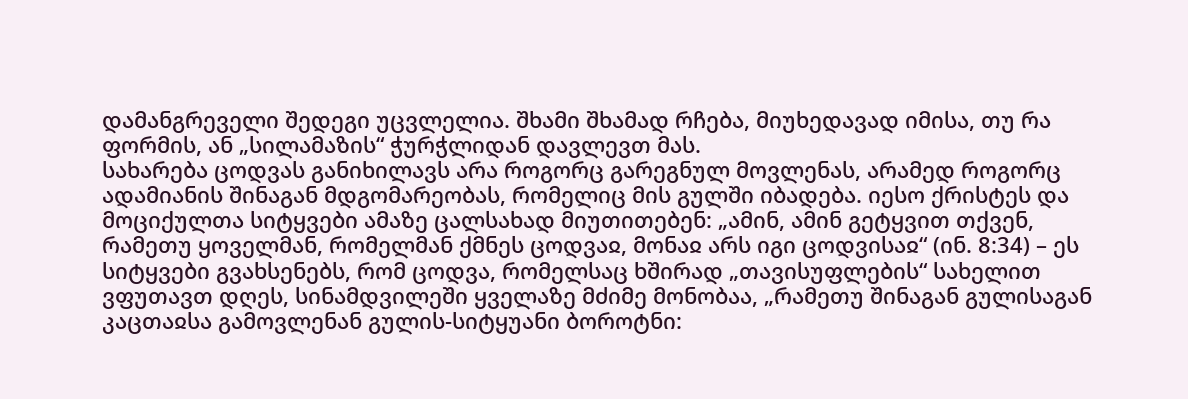დამანგრეველი შედეგი უცვლელია. შხამი შხამად რჩება, მიუხედავად იმისა, თუ რა ფორმის, ან „სილამაზის“ ჭურჭლიდან დავლევთ მას.
სახარება ცოდვას განიხილავს არა როგორც გარეგნულ მოვლენას, არამედ როგორც ადამიანის შინაგან მდგომარეობას, რომელიც მის გულში იბადება. იესო ქრისტეს და მოციქულთა სიტყვები ამაზე ცალსახად მიუთითებენ: „ამინ, ამინ გეტყვით თქვენ, რამეთუ ყოველმან, რომელმან ქმნეს ცოდვაჲ, მონაჲ არს იგი ცოდვისაჲ“ (ინ. 8:34) – ეს სიტყვები გვახსენებს, რომ ცოდვა, რომელსაც ხშირად „თავისუფლების“ სახელით ვფუთავთ დღეს, სინამდვილეში ყველაზე მძიმე მონობაა, „რამეთუ შინაგან გულისაგან კაცთაჲსა გამოვლენან გულის-სიტყუანი ბოროტნი: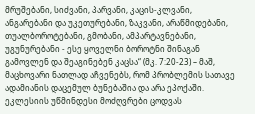მრუშებანი, სიძვანი, პარვანი, კაცის-კლვანი, ანგარებანი და უკეთურებანი, ზაკვანი, არაწმიდებანი, თუალბოროტებანი, გმობანი, ამპარტავნებანი, უგუნურებანი - ესე ყოველნი ბოროტნი შინაგან გამოვლენ და შეაგინებენ კაცსა“ (მკ. 7:20-23) – მაშ, მაცხოვარი ნათლად აჩვენებს, რომ პრობლემის სათავე ადამიანის დაცემულ ბუნებაშია და არა ეპოქაში.
ეკლესიის უწმინდესი მოძღვრები ცოდვას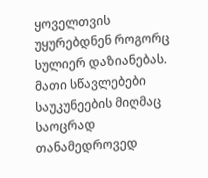ყოველთვის უყურებდნენ როგორც სულიერ დაზიანებას. მათი სწავლებები საუკუნეების მიღმაც საოცრად თანამედროვედ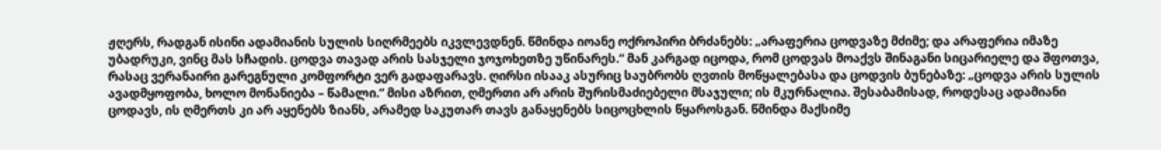ჟღერს, რადგან ისინი ადამიანის სულის სიღრმეებს იკვლევდნენ. წმინდა იოანე ოქროპირი ბრძანებს: „არაფერია ცოდვაზე მძიმე; და არაფერია იმაზე უბადრუკი, ვინც მას სჩადის. ცოდვა თავად არის სასჯელი ჯოჯოხეთზე უწინარეს.“ მან კარგად იცოდა, რომ ცოდვას მოაქვს შინაგანი სიცარიელე და შფოთვა, რასაც ვერანაირი გარეგნული კომფორტი ვერ გადაფარავს. ღირსი ისააკ ასურიც საუბრობს ღვთის მოწყალებასა და ცოდვის ბუნებაზე: „ცოდვა არის სულის ავადმყოფობა, ხოლო მონანიება – წამალი.“ მისი აზრით, ღმერთი არ არის შურისმაძიებელი მსაჯული; ის მკურნალია. შესაბამისად, როდესაც ადამიანი ცოდავს, ის ღმერთს კი არ აყენებს ზიანს, არამედ საკუთარ თავს განაყენებს სიცოცხლის წყაროსგან. წმინდა მაქსიმე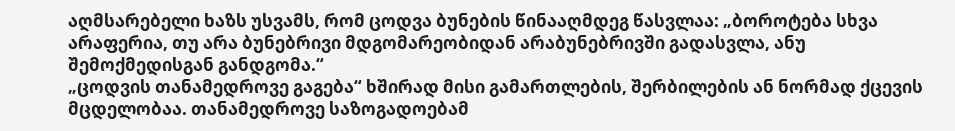აღმსარებელი ხაზს უსვამს, რომ ცოდვა ბუნების წინააღმდეგ წასვლაა: „ბოროტება სხვა არაფერია, თუ არა ბუნებრივი მდგომარეობიდან არაბუნებრივში გადასვლა, ანუ შემოქმედისგან განდგომა.“
„ცოდვის თანამედროვე გაგება“ ხშირად მისი გამართლების, შერბილების ან ნორმად ქცევის მცდელობაა. თანამედროვე საზოგადოებამ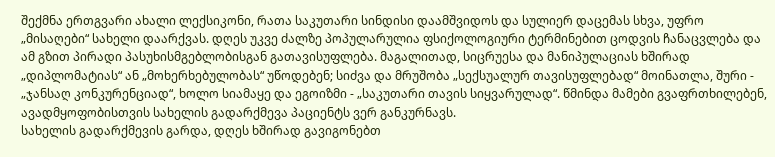შექმნა ერთგვარი ახალი ლექსიკონი, რათა საკუთარი სინდისი დაამშვიდოს და სულიერ დაცემას სხვა, უფრო „მისაღები“ სახელი დაარქვას. დღეს უკვე ძალზე პოპულარულია ფსიქოლოგიური ტერმინებით ცოდვის ჩანაცვლება და ამ გზით პირადი პასუხისმგებლობისგან გათავისუფლება. მაგალითად, სიცრუესა და მანიპულაციას ხშირად „დიპლომატიას“ ან „მოხერხებულობას“ უწოდებენ; სიძვა და მრუშობა „სექსუალურ თავისუფლებად“ მოინათლა, შური - „ჯანსაღ კონკურენციად“, ხოლო სიამაყე და ეგოიზმი - „საკუთარი თავის სიყვარულად“. წმინდა მამები გვაფრთხილებენ, ავადმყოფობისთვის სახელის გადარქმევა პაციენტს ვერ განკურნავს.
სახელის გადარქმევის გარდა, დღეს ხშირად გავიგონებთ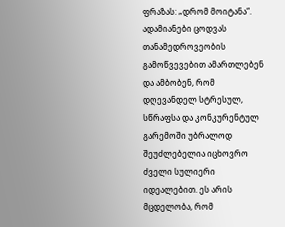ფრაზას: „დრომ მოიტანა“. ადამიანები ცოდვას თანამედროვეობის გამოწვევებით ამართლებენ და ამბობენ, რომ დღევანდელ სტრესულ, სწრაფსა და კონკურენტულ გარემოში უბრალოდ შეუძლებელია იცხოვრო ძველი სულიერი იდეალებით. ეს არის მცდელობა, რომ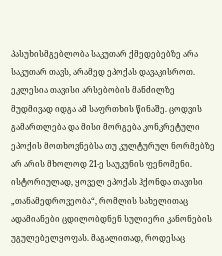პასუხისმგებლობა საკუთარ ქმედებებზე არა საკუთარ თავს, არამედ ეპოქას დავაკისროთ.
ეკლესია თავისი არსებობის მანძილზე მუდმივად იდგა ამ საფრთხის წინაშე. ცოდვის გამართლება და მისი მორგება კონკრეტული ეპოქის მოთხოვნებსა თუ კულტურულ ნორმებზე არ არის მხოლოდ 21-ე საუკუნის ფენომენი. ისტორიულად, ყოველ ეპოქას ჰქონდა თავისი „თანამედროვეობა“, რომლის სახელითაც ადამიანები ცდილობდნენ სულიერი კანონების უგულებელყოფას. მაგალითად, როდესაც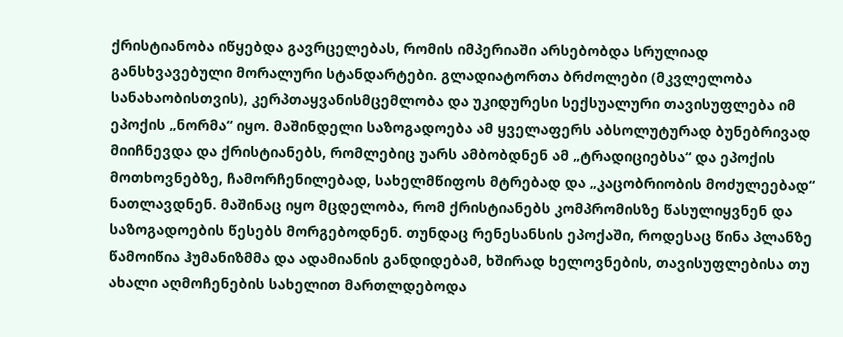ქრისტიანობა იწყებდა გავრცელებას, რომის იმპერიაში არსებობდა სრულიად განსხვავებული მორალური სტანდარტები. გლადიატორთა ბრძოლები (მკვლელობა სანახაობისთვის), კერპთაყვანისმცემლობა და უკიდურესი სექსუალური თავისუფლება იმ ეპოქის „ნორმა“ იყო. მაშინდელი საზოგადოება ამ ყველაფერს აბსოლუტურად ბუნებრივად მიიჩნევდა და ქრისტიანებს, რომლებიც უარს ამბობდნენ ამ „ტრადიციებსა“ და ეპოქის მოთხოვნებზე, ჩამორჩენილებად, სახელმწიფოს მტრებად და „კაცობრიობის მოძულეებად“ ნათლავდნენ. მაშინაც იყო მცდელობა, რომ ქრისტიანებს კომპრომისზე წასულიყვნენ და საზოგადოების წესებს მორგებოდნენ. თუნდაც რენესანსის ეპოქაში, როდესაც წინა პლანზე წამოიწია ჰუმანიზმმა და ადამიანის განდიდებამ, ხშირად ხელოვნების, თავისუფლებისა თუ ახალი აღმოჩენების სახელით მართლდებოდა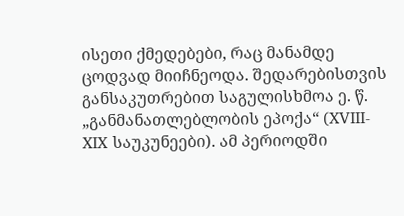ისეთი ქმედებები, რაც მანამდე ცოდვად მიიჩნეოდა. შედარებისთვის განსაკუთრებით საგულისხმოა ე. წ. „განმანათლებლობის ეპოქა“ (XVIII-XIX საუკუნეები). ამ პერიოდში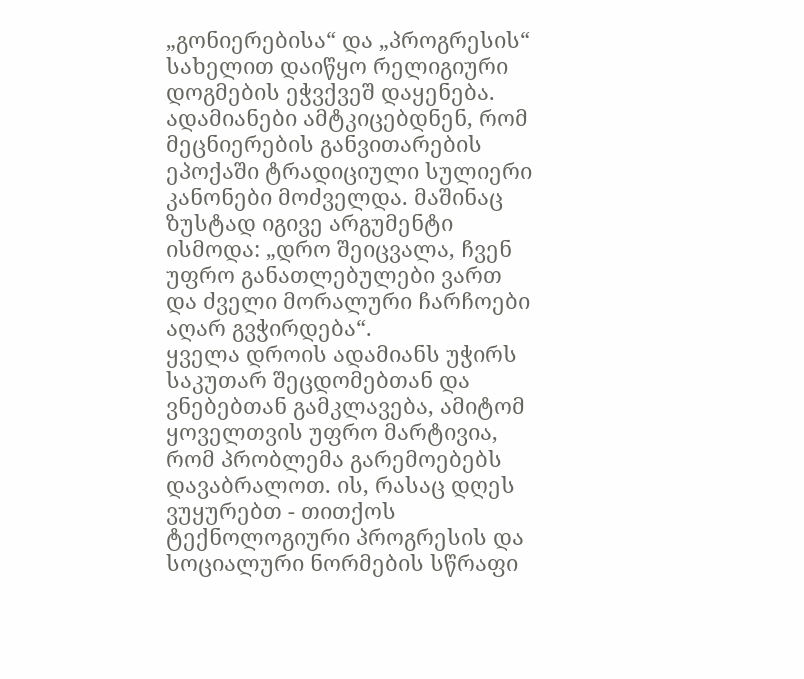„გონიერებისა“ და „პროგრესის“ სახელით დაიწყო რელიგიური დოგმების ეჭვქვეშ დაყენება. ადამიანები ამტკიცებდნენ, რომ მეცნიერების განვითარების ეპოქაში ტრადიციული სულიერი კანონები მოძველდა. მაშინაც ზუსტად იგივე არგუმენტი ისმოდა: „დრო შეიცვალა, ჩვენ უფრო განათლებულები ვართ და ძველი მორალური ჩარჩოები აღარ გვჭირდება“.
ყველა დროის ადამიანს უჭირს საკუთარ შეცდომებთან და ვნებებთან გამკლავება, ამიტომ ყოველთვის უფრო მარტივია, რომ პრობლემა გარემოებებს დავაბრალოთ. ის, რასაც დღეს ვუყურებთ - თითქოს ტექნოლოგიური პროგრესის და სოციალური ნორმების სწრაფი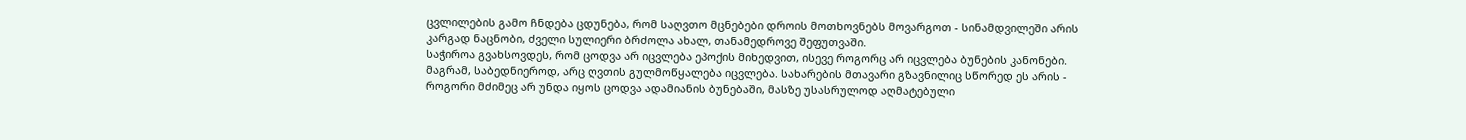ცვლილების გამო ჩნდება ცდუნება, რომ საღვთო მცნებები დროის მოთხოვნებს მოვარგოთ - სინამდვილეში არის კარგად ნაცნობი, ძველი სულიერი ბრძოლა ახალ, თანამედროვე შეფუთვაში.
საჭიროა გვახსოვდეს, რომ ცოდვა არ იცვლება ეპოქის მიხედვით, ისევე როგორც არ იცვლება ბუნების კანონები. მაგრამ, საბედნიეროდ, არც ღვთის გულმოწყალება იცვლება. სახარების მთავარი გზავნილიც სწორედ ეს არის - როგორი მძიმეც არ უნდა იყოს ცოდვა ადამიანის ბუნებაში, მასზე უსასრულოდ აღმატებული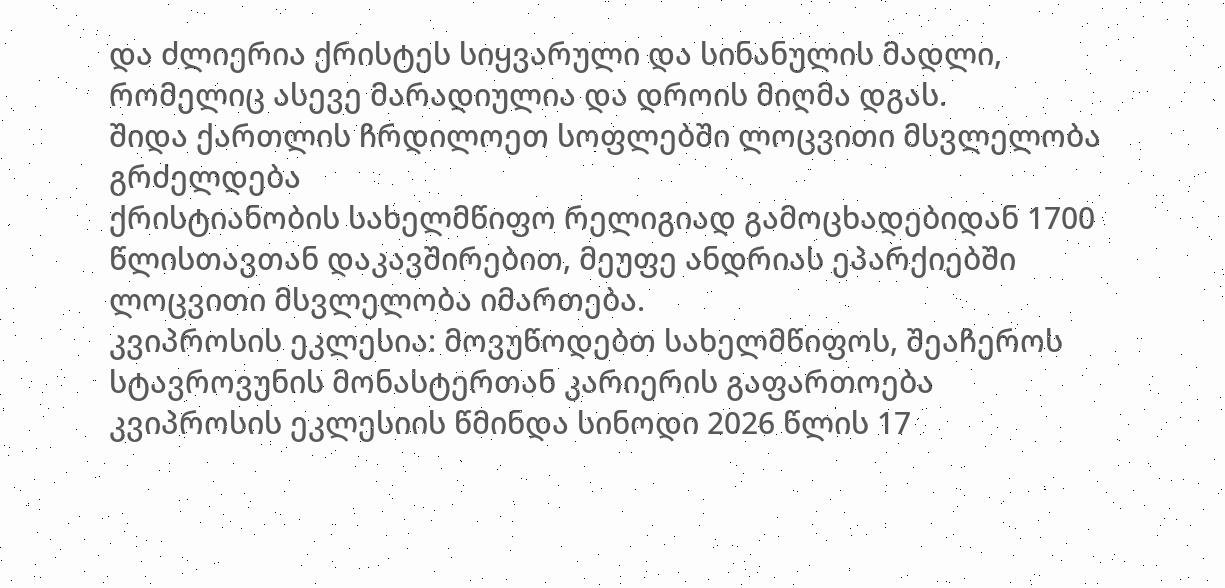და ძლიერია ქრისტეს სიყვარული და სინანულის მადლი, რომელიც ასევე მარადიულია და დროის მიღმა დგას.
შიდა ქართლის ჩრდილოეთ სოფლებში ლოცვითი მსვლელობა გრძელდება
ქრისტიანობის სახელმწიფო რელიგიად გამოცხადებიდან 1700 წლისთავთან დაკავშირებით, მეუფე ანდრიას ეპარქიებში ლოცვითი მსვლელობა იმართება.
კვიპროსის ეკლესია: მოვუწოდებთ სახელმწიფოს, შეაჩეროს სტავროვუნის მონასტერთან კარიერის გაფართოება
კვიპროსის ეკლესიის წმინდა სინოდი 2026 წლის 17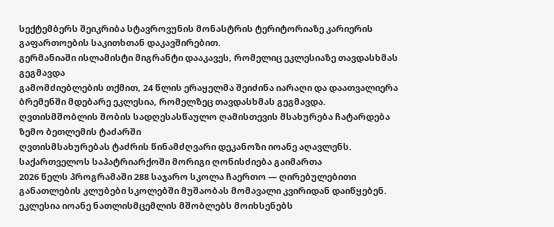სექტემბერს შეიკრიბა სტავროვუნის მონასტრის ტერიტორიაზე კარიერის გაფართოების საკითხთან დაკავშირებით.
გერმანიაში ისლამისტი მიგრანტი დააკავეს, რომელიც ეკლესიაზე თავდასხმას გეგმავდა
გამომძიებლების თქმით, 24 წლის ერაყელმა შეიძინა იარაღი და დაათვალიერა ბრემენში მდებარე ეკლესია, რომელზეც თავდასხმას გეგმავდა.
ღვთისმშობლის შობის სადღესასწაულო ღამისთევის მსახურება ჩატარდება ზემო ბეთლემის ტაძარში
ღვთისმსახურებას ტაძრის წინამძღვარი დეკანოზი იოანე აღავლენს.
საქართველოს საპატრიარქოში მორიგი ღონისძიება გაიმართა
2026 წელს პროგრამაში 288 საჯარო სკოლა ჩაერთო — ღირებულებითი განათლების კლუბები სკოლებში მუშაობას მომავალი კვირიდან დაიწყებენ.
ეკლესია იოანე ნათლისმცემლის მშობლებს მოიხსენებს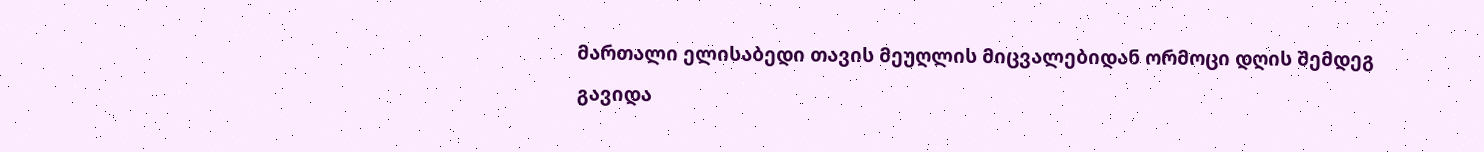მართალი ელისაბედი თავის მეუღლის მიცვალებიდან ორმოცი დღის შემდეგ გავიდა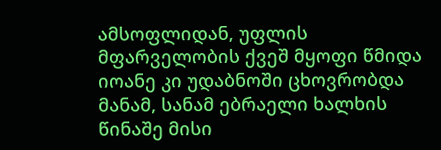ამსოფლიდან, უფლის მფარველობის ქვეშ მყოფი წმიდა იოანე კი უდაბნოში ცხოვრობდა მანამ, სანამ ებრაელი ხალხის წინაშე მისი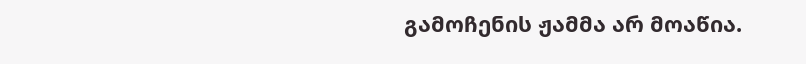გამოჩენის ჟამმა არ მოაწია.